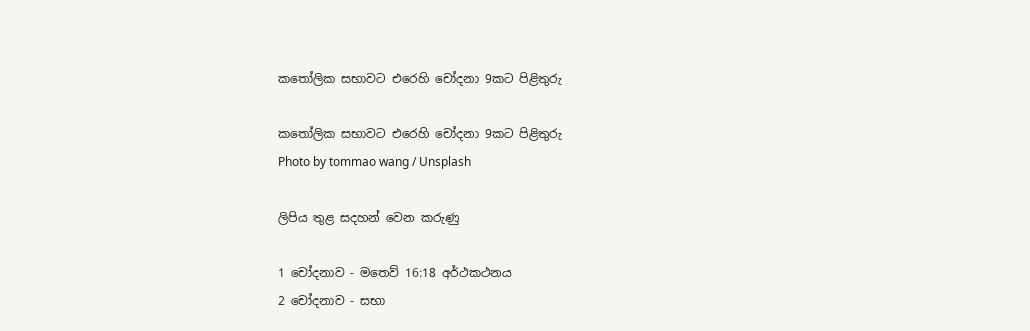කතෝලික සභාවට එරෙහි චෝදනා 9කට පිළිතුරු

කතෝලික සභාවට එරෙහි චෝදනා 9කට පිළිතුරු
Photo by tommao wang / Unsplash

ලිපිය තුළ සදහන් වෙන කරුණු

1 චෝදනාව - මතෙව් 16:18 අර්ථකථනය
2 චෝදනාව - සභා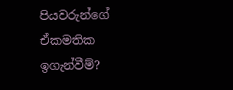පියවරුන්ගේ ඒකමතික ඉගැන්වීම්?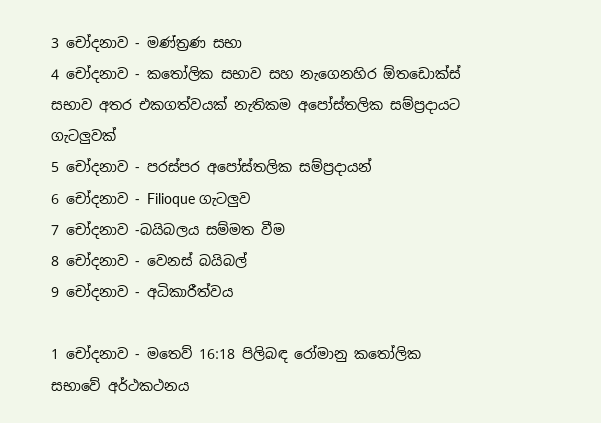3 චෝදනාව - මණ්ත්‍රණ සභා
4 චෝදනාව - කතෝලික සභාව සහ නැගෙනහිර ඕතඩොක්ස් සභාව අතර එකගත්වයක් නැතිකම අපෝස්තලික සම්ප්‍රදායට ගැටලුවක්
5 චෝදනාව - පරස්පර අපෝස්තලික සම්ප්‍රදායන්
6 චෝදනාව - Filioque ගැටලුව
7 චෝදනාව -බයිබලය සම්මත වීම
8 චෝදනාව - වෙනස් බයිබල්
9 චෝදනාව - අධිකාරීත්වය

1 චෝදනාව - මතෙව් 16:18 පිලිබඳ රෝමානු කතෝලික සභාවේ අර්ථකථනය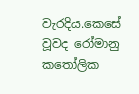වැරදිය.කෙසේ වූවද රෝමානු කතෝලික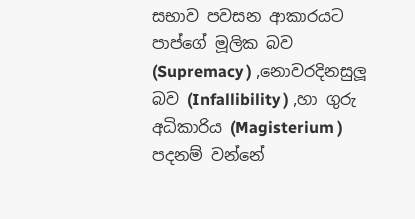සභාව පවසන ආකාරයට පාප්ගේ මූලික බව (Supremacy ) ,නොවරදිනසුලූ බව (Infallibility ) ,හා ගුරු අධිකාරිය (Magisterium ) පදනම් වන්නේ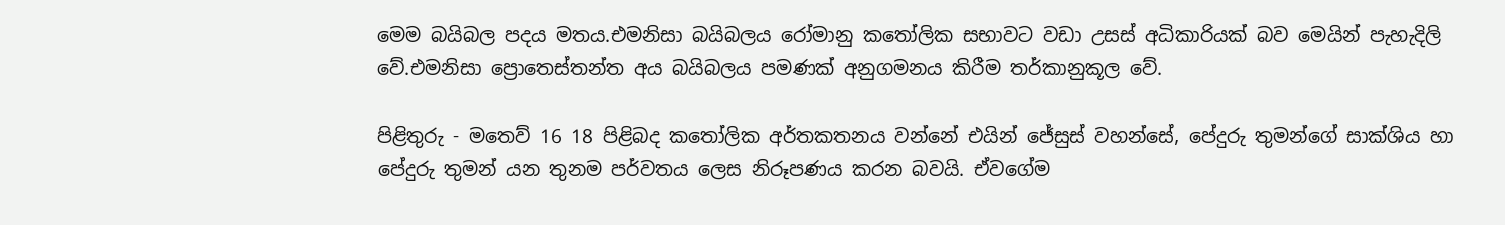මෙම බයිබල පදය මතය.එමනිසා බයිබලය රෝමානු කතෝලික සභාවට වඩා උසස් අධිකාරියක් බව මෙයින් පැහැදිලි වේ.එමනිසා ප්‍රොතෙස්තන්ත අය බයිබලය පමණක් අනුගමනය කිරීම තර්කානුකූල වේ.

පිළිතුරු - මතෙව් 16 18 පිළිබද කතෝලික අර්තකතනය වන්නේ එයින් ජේසුස් වහන්සේ, පේදුරු තුමන්ගේ සාක්ශිය හා පේදුරු තුමන් යන තුනම පර්වතය ලෙස නිරූපණය කරන බවයි. ඒවගේම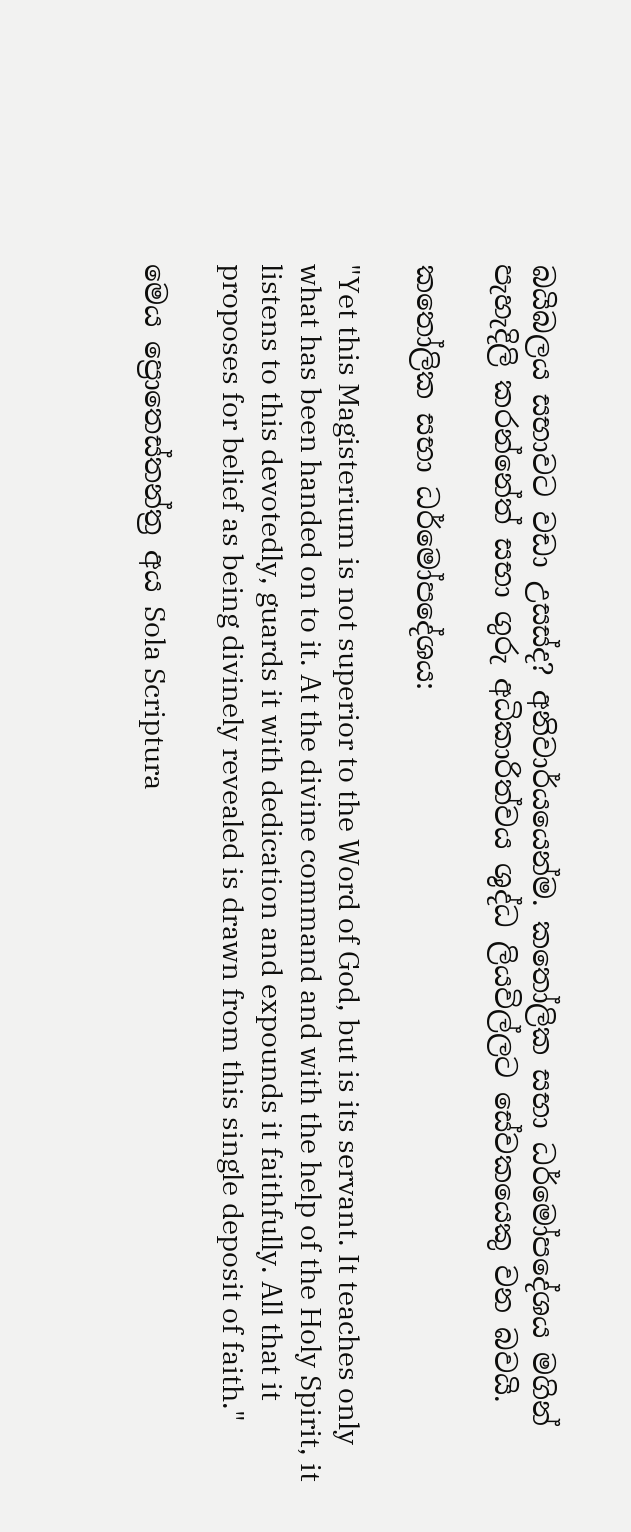බයිබලය සභාවට වඩා උසස්ද? අනිවාර්යයෙන්ම. කතෝලික සභා ධර්මෝපදේශය මගින් පැහැදිලි කරන්නේත් සභා ගුරු අධිකාරිත්වය ශුද්ධ ලියවිල්ලට සේවකයෙකු වන බවයි.

කතෝලික සභා ධර්මෝපදේශය:

"Yet this Magisterium is not superior to the Word of God, but is its servant. It teaches only what has been handed on to it. At the divine command and with the help of the Holy Spirit, it listens to this devotedly, guards it with dedication and expounds it faithfully. All that it proposes for belief as being divinely revealed is drawn from this single deposit of faith."

මෙය ප්‍රොතෙස්තන්ත්‍ර අය Sola Scriptura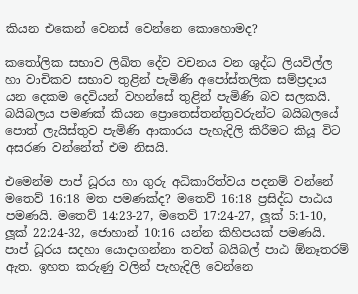කියන එකෙන් වෙනස් වෙන්නෙ කොහොමද?

කතෝලික සභාව ලිඛිත දේව වචනය වන ශුද්ධ ලියවිල්ල හා වාචිකව සභාව තුළින් පැමිණි අපෝස්තලික සම්ප්‍රදාය යන දෙකම දෙවියන් වහන්සේ තුළින් පැමිණි බව සලකයි. බයිබලය පමණක් කියන ප්‍රොතෙස්තන්ත්‍රවරුන්ට බයිබලයේ පොත් ලැයිස්තුව පැමිණි ආකාරය පැහැදිලි කිරීමට කියූ විට අසරණ වන්නේත් එම නිසයි.

එමෙන්ම පාප් ධූරය හා ගුරු අධිකාරිත්වය පදනම් වන්නේ මතෙව් 16:18 මත පමණක්ද? මතෙව් 16:18 ප්‍රසිද්ධ පාඨය පමණයි. මතෙව් 14:23-27, මතෙව් 17:24-27, ලූක් 5:1-10, ලූක් 22:24-32, ජොහාන් 10:16 යන්න කිහිපයක් පමණයි. පාප් ධූරය සදහා යොදාගන්නා තවත් බයිබල් පාඨ ඕනෑතරම් ඇත. ඉහත කරුණු වලින් පැහැදිලි වෙන්නෙ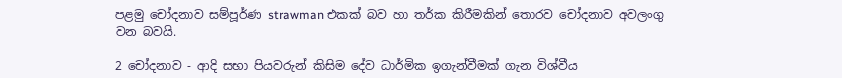පළමු චෝදනාව සම්පූර්ණ strawman එකක් බව හා තර්ක කිරීමකින් තොරව චෝදනාව අවලංගු වන බවයි.

2 චෝදනාව - ආදි සභා පියවරුන් කිසිම දේව ධාර්මික ඉගැන්වීමක් ගැන විශ්වීය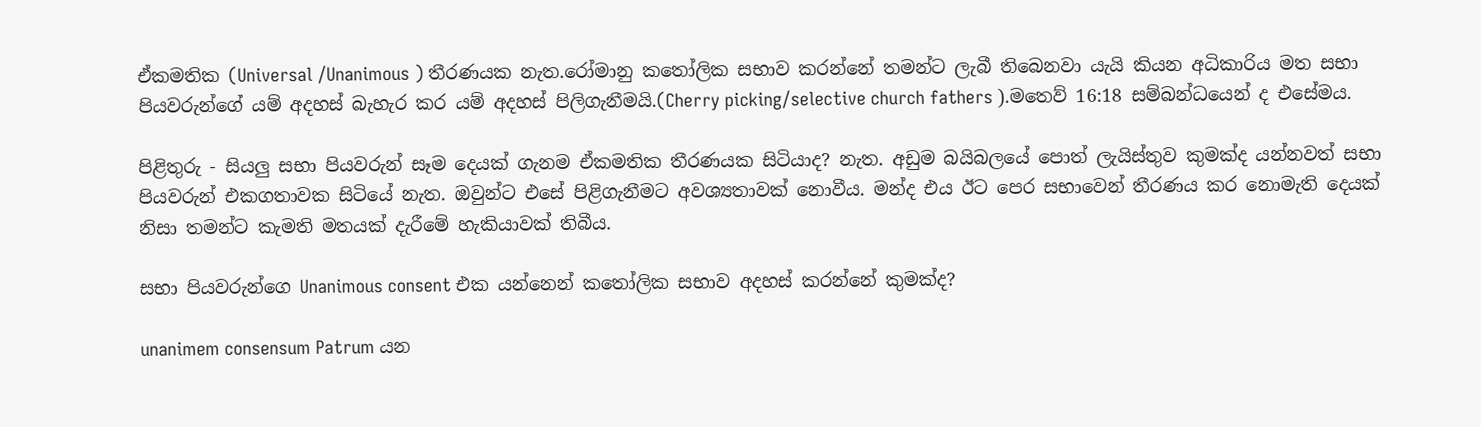ඒකමතික (Universal /Unanimous ) තීරණයක නැත.රෝමානු කතෝලික සභාව කරන්නේ තමන්ට ලැබී තිබෙනවා යැයි කියන අධිකාරිය මත සභා පියවරුන්ගේ යම් අදහස් බැහැර කර යම් අදහස් පිලිගැනීමයි.(Cherry picking/selective church fathers ).මතෙව් 16:18 සම්බන්ධයෙන් ද එසේමය.

පිළිතුරු - සියලු සභා පියවරුන් සෑම දෙයක් ගැනම ඒකමතික තීරණයක සිටියාද? නැත. අඩුම බයිබලයේ පොත් ලැයිස්තුව කුමක්ද යන්නවත් සභා පියවරුන් එකගතාවක සිටියේ නැත. ඔවුන්ට එසේ පිළිගැනීමට අවශ්‍යතාවක් නොවීය. මන්ද එය ඊට පෙර සභාවෙන් තීරණය කර නොමැති දෙයක් නිසා තමන්ට කැමති මතයක් දැරීමේ හැකියාවක් තිබීය.

සභා පියවරුන්ගෙ Unanimous consent එක යන්නෙන් කතෝලික සභාව අදහස් කරන්නේ කුමක්ද?

unanimem consensum Patrum යන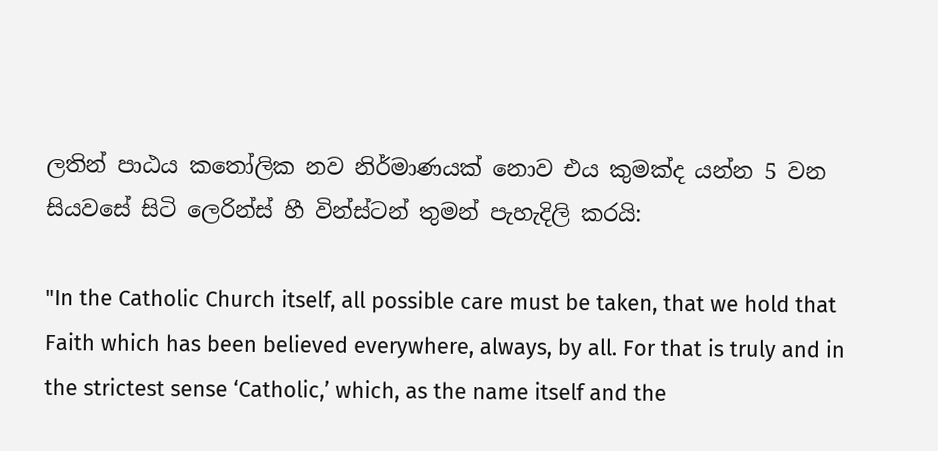ලතින් පාඨය කතෝලික නව නිර්මාණයක් නොව එය කුමක්ද යන්න 5 වන සියවසේ සිටි ලෙරින්ස් හී වින්ස්ටන් තුමන් පැහැදිලි කරයි:

"In the Catholic Church itself, all possible care must be taken, that we hold that Faith which has been believed everywhere, always, by all. For that is truly and in the strictest sense ‘Catholic,’ which, as the name itself and the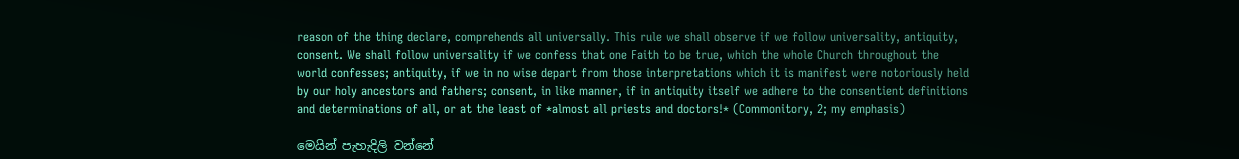reason of the thing declare, comprehends all universally. This rule we shall observe if we follow universality, antiquity, consent. We shall follow universality if we confess that one Faith to be true, which the whole Church throughout the world confesses; antiquity, if we in no wise depart from those interpretations which it is manifest were notoriously held by our holy ancestors and fathers; consent, in like manner, if in antiquity itself we adhere to the consentient definitions and determinations of all, or at the least of *almost all priests and doctors!* (Commonitory, 2; my emphasis)

මෙයින් පැහැදිලි වන්නේ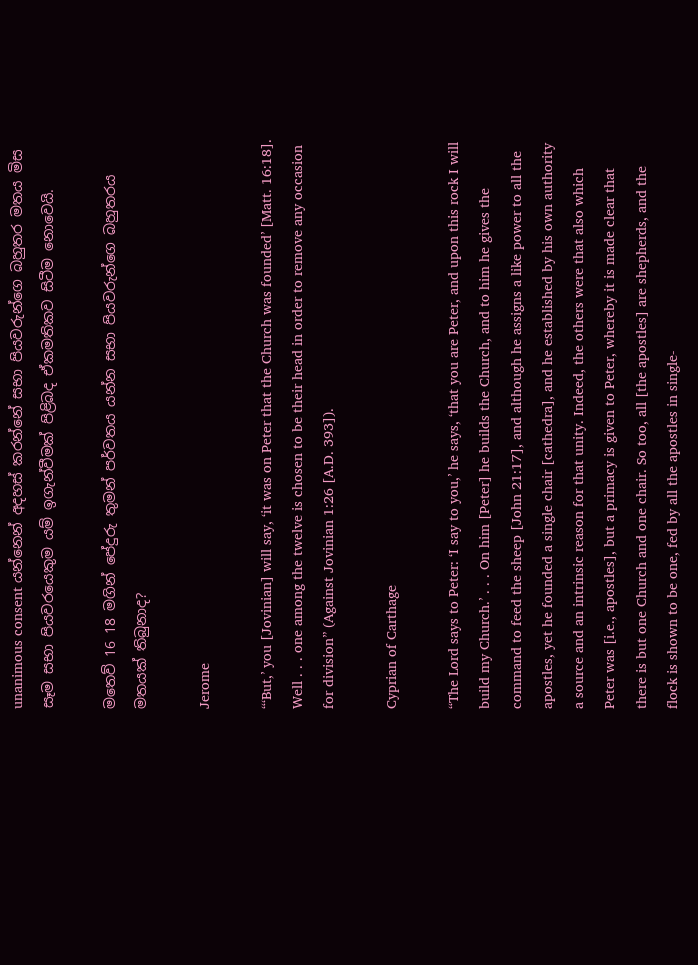unanimous consent යන්නෙන් අදහස් කරන්නේ සභා පියවරුන්ගෙ බහුතර මතය මිස සෑම සභා පියවරයෙකුම යම් ඉගැන්වීමක් පිළිබද ඒකමතිකව සිටීම නොවෙයි.

මතෙව් 16 18 මගින් පේදුරු තුමන් පර්වතය යන්න සභා පියවරුන්ගෙ බහුතරය මතයක් තිබුනාද?

Jerome

“‘But,’ you [Jovinian] will say, ‘it was on Peter that the Church was founded’ [Matt. 16:18]. Well . . . one among the twelve is chosen to be their head in order to remove any occasion for division” (Against Jovinian 1:26 [A.D. 393]).

Cyprian of Carthage

“The Lord says to Peter: ‘I say to you,’ he says, ‘that you are Peter, and upon this rock I will build my Church.’ . . . On him [Peter] he builds the Church, and to him he gives the command to feed the sheep [John 21:17], and although he assigns a like power to all the apostles, yet he founded a single chair [cathedra], and he established by his own authority a source and an intrinsic reason for that unity. Indeed, the others were that also which Peter was [i.e., apostles], but a primacy is given to Peter, whereby it is made clear that there is but one Church and one chair. So too, all [the apostles] are shepherds, and the flock is shown to be one, fed by all the apostles in single-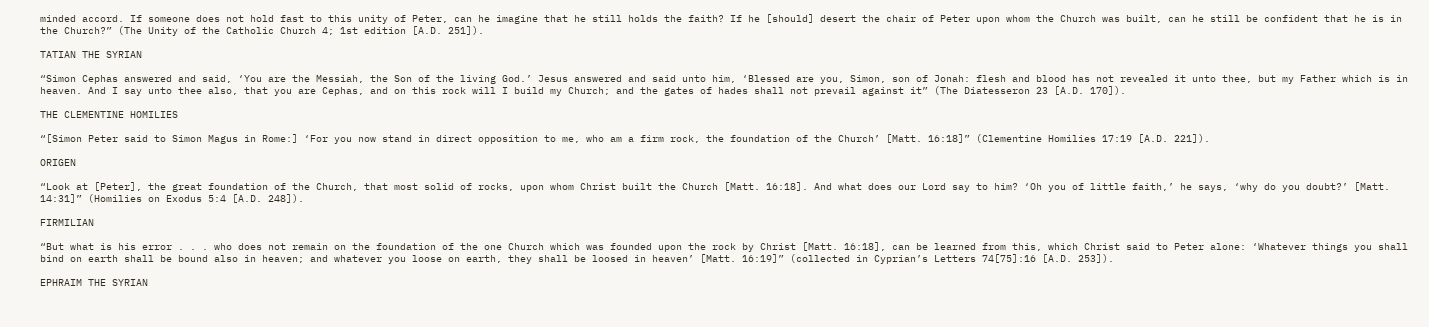minded accord. If someone does not hold fast to this unity of Peter, can he imagine that he still holds the faith? If he [should] desert the chair of Peter upon whom the Church was built, can he still be confident that he is in the Church?” (The Unity of the Catholic Church 4; 1st edition [A.D. 251]).

TATIAN THE SYRIAN

“Simon Cephas answered and said, ‘You are the Messiah, the Son of the living God.’ Jesus answered and said unto him, ‘Blessed are you, Simon, son of Jonah: flesh and blood has not revealed it unto thee, but my Father which is in heaven. And I say unto thee also, that you are Cephas, and on this rock will I build my Church; and the gates of hades shall not prevail against it” (The Diatesseron 23 [A.D. 170]).

THE CLEMENTINE HOMILIES

“[Simon Peter said to Simon Magus in Rome:] ‘For you now stand in direct opposition to me, who am a firm rock, the foundation of the Church’ [Matt. 16:18]” (Clementine Homilies 17:19 [A.D. 221]).

ORIGEN

“Look at [Peter], the great foundation of the Church, that most solid of rocks, upon whom Christ built the Church [Matt. 16:18]. And what does our Lord say to him? ‘Oh you of little faith,’ he says, ‘why do you doubt?’ [Matt. 14:31]” (Homilies on Exodus 5:4 [A.D. 248]).

FIRMILIAN

“But what is his error . . . who does not remain on the foundation of the one Church which was founded upon the rock by Christ [Matt. 16:18], can be learned from this, which Christ said to Peter alone: ‘Whatever things you shall bind on earth shall be bound also in heaven; and whatever you loose on earth, they shall be loosed in heaven’ [Matt. 16:19]” (collected in Cyprian’s Letters 74[75]:16 [A.D. 253]).

EPHRAIM THE SYRIAN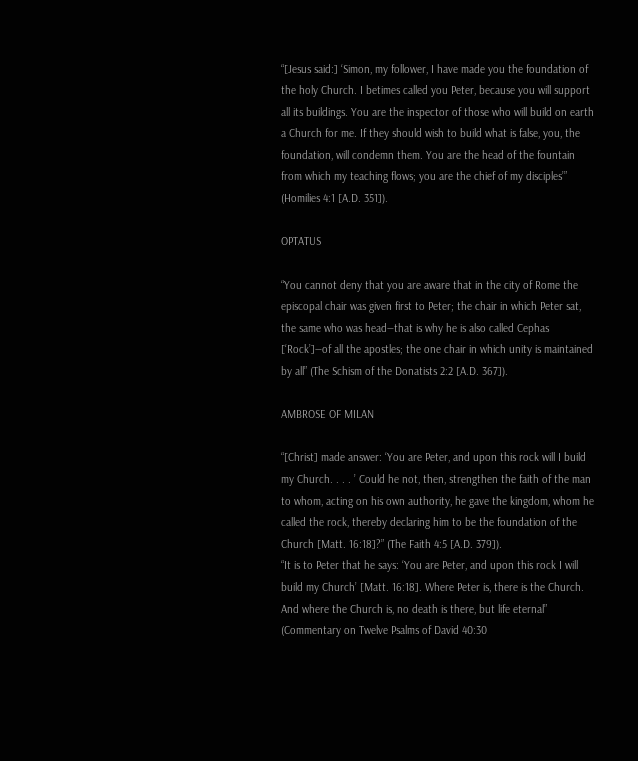“[Jesus said:] ‘Simon, my follower, I have made you the foundation of the holy Church. I betimes called you Peter, because you will support all its buildings. You are the inspector of those who will build on earth a Church for me. If they should wish to build what is false, you, the foundation, will condemn them. You are the head of the fountain from which my teaching flows; you are the chief of my disciples’” (Homilies 4:1 [A.D. 351]).

OPTATUS

“You cannot deny that you are aware that in the city of Rome the episcopal chair was given first to Peter; the chair in which Peter sat, the same who was head—that is why he is also called Cephas [‘Rock’]—of all the apostles; the one chair in which unity is maintained by all” (The Schism of the Donatists 2:2 [A.D. 367]).

AMBROSE OF MILAN

“[Christ] made answer: ‘You are Peter, and upon this rock will I build my Church. . . . ’ Could he not, then, strengthen the faith of the man to whom, acting on his own authority, he gave the kingdom, whom he called the rock, thereby declaring him to be the foundation of the Church [Matt. 16:18]?” (The Faith 4:5 [A.D. 379]).
“It is to Peter that he says: ‘You are Peter, and upon this rock I will build my Church’ [Matt. 16:18]. Where Peter is, there is the Church. And where the Church is, no death is there, but life eternal” (Commentary on Twelve Psalms of David 40:30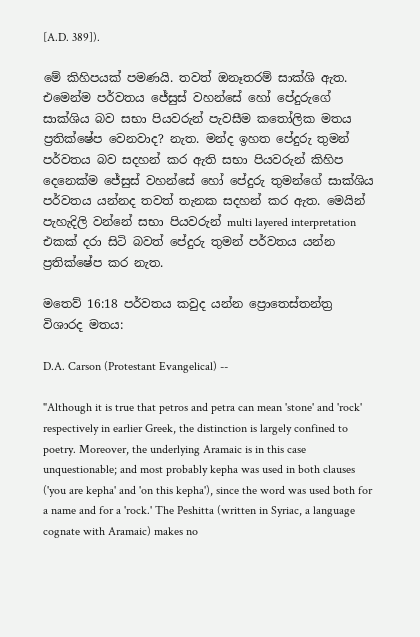[A.D. 389]).

මේ කිහිපයක් පමණයි. තවත් ඔනෑතරම් සාක්ශි ඇත. එමෙන්ම පර්වතය ජේසුස් වහන්සේ හෝ පේදුරුගේ සාක්ශිය බව සභා පියවරුන් පැවසීම කතෝලික මතය ප්‍රතික්ෂේප වෙනවාද? නැත. මන්ද ඉහත පේදුරු තුමන් පර්වතය බව සදහන් කර ඇති සභා පියවරුන් කිහිප දෙනෙක්ම ජේසුස් වහන්සේ හෝ පේදුරු තුමන්ගේ සාක්ශිය පර්වතය යන්නද තවත් තැනක සදහන් කර ඇත. මෙයින් පැහැදිලි වන්නේ සභා පියවරුන් multi layered interpretation එකක් දරා සිටි බවත් පේදුරු තුමන් පර්වතය යන්න ප්‍රතික්ෂේප කර නැත.

මතෙව් 16:18 පර්වතය කවුද යන්න ප්‍රොතෙස්තන්ත්‍ර විශාරද මතය:

D.A. Carson (Protestant Evangelical) --

"Although it is true that petros and petra can mean 'stone' and 'rock' respectively in earlier Greek, the distinction is largely confined to poetry. Moreover, the underlying Aramaic is in this case unquestionable; and most probably kepha was used in both clauses ('you are kepha' and 'on this kepha'), since the word was used both for a name and for a 'rock.' The Peshitta (written in Syriac, a language cognate with Aramaic) makes no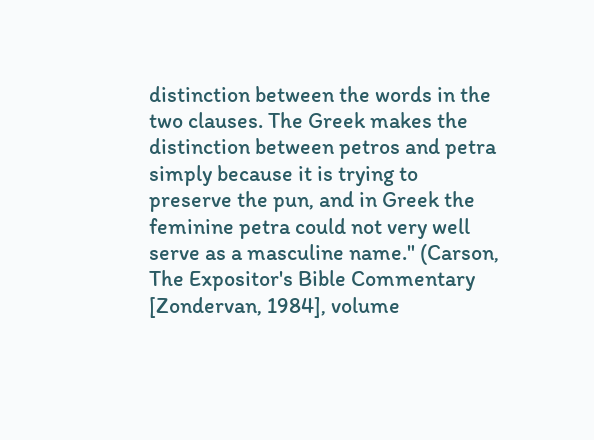distinction between the words in the two clauses. The Greek makes the distinction between petros and petra simply because it is trying to preserve the pun, and in Greek the feminine petra could not very well serve as a masculine name." (Carson, The Expositor's Bible Commentary [Zondervan, 1984], volume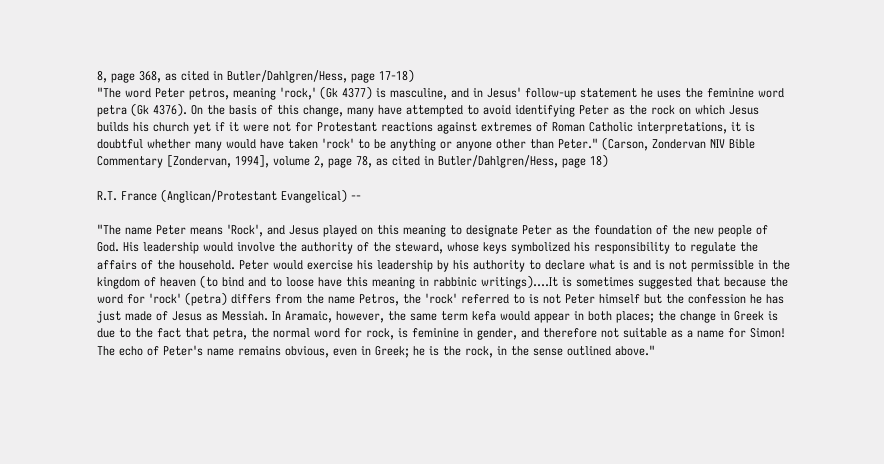8, page 368, as cited in Butler/Dahlgren/Hess, page 17-18)
"The word Peter petros, meaning 'rock,' (Gk 4377) is masculine, and in Jesus' follow-up statement he uses the feminine word petra (Gk 4376). On the basis of this change, many have attempted to avoid identifying Peter as the rock on which Jesus builds his church yet if it were not for Protestant reactions against extremes of Roman Catholic interpretations, it is doubtful whether many would have taken 'rock' to be anything or anyone other than Peter." (Carson, Zondervan NIV Bible Commentary [Zondervan, 1994], volume 2, page 78, as cited in Butler/Dahlgren/Hess, page 18)

R.T. France (Anglican/Protestant Evangelical) --

"The name Peter means 'Rock', and Jesus played on this meaning to designate Peter as the foundation of the new people of God. His leadership would involve the authority of the steward, whose keys symbolized his responsibility to regulate the affairs of the household. Peter would exercise his leadership by his authority to declare what is and is not permissible in the kingdom of heaven (to bind and to loose have this meaning in rabbinic writings)....It is sometimes suggested that because the word for 'rock' (petra) differs from the name Petros, the 'rock' referred to is not Peter himself but the confession he has just made of Jesus as Messiah. In Aramaic, however, the same term kefa would appear in both places; the change in Greek is due to the fact that petra, the normal word for rock, is feminine in gender, and therefore not suitable as a name for Simon! The echo of Peter's name remains obvious, even in Greek; he is the rock, in the sense outlined above."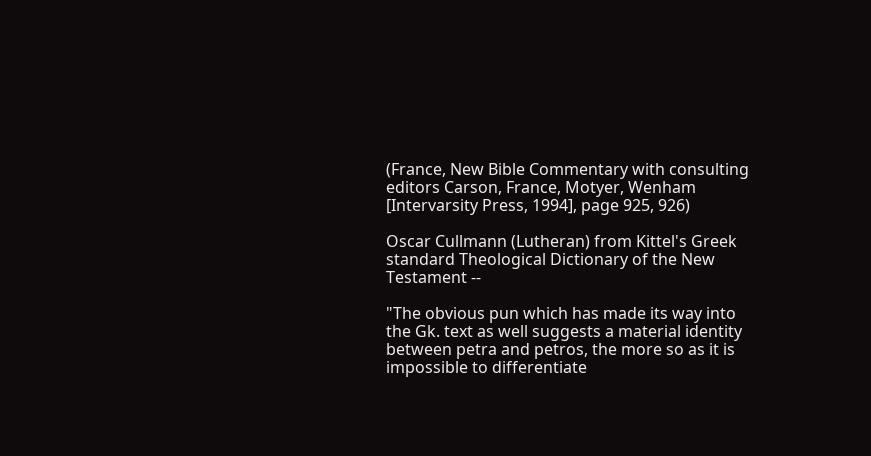(France, New Bible Commentary with consulting editors Carson, France, Motyer, Wenham [Intervarsity Press, 1994], page 925, 926)

Oscar Cullmann (Lutheran) from Kittel's Greek standard Theological Dictionary of the New Testament --

"The obvious pun which has made its way into the Gk. text as well suggests a material identity between petra and petros, the more so as it is impossible to differentiate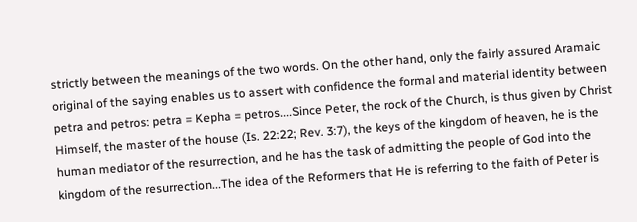strictly between the meanings of the two words. On the other hand, only the fairly assured Aramaic original of the saying enables us to assert with confidence the formal and material identity between petra and petros: petra = Kepha = petros....Since Peter, the rock of the Church, is thus given by Christ Himself, the master of the house (Is. 22:22; Rev. 3:7), the keys of the kingdom of heaven, he is the human mediator of the resurrection, and he has the task of admitting the people of God into the kingdom of the resurrection...The idea of the Reformers that He is referring to the faith of Peter is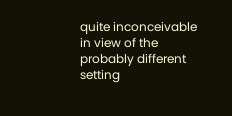quite inconceivable in view of the probably different setting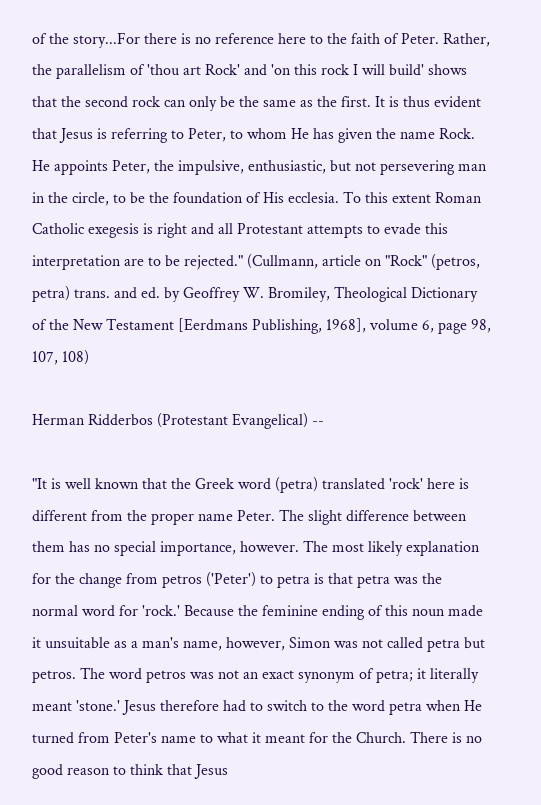of the story...For there is no reference here to the faith of Peter. Rather, the parallelism of 'thou art Rock' and 'on this rock I will build' shows that the second rock can only be the same as the first. It is thus evident that Jesus is referring to Peter, to whom He has given the name Rock. He appoints Peter, the impulsive, enthusiastic, but not persevering man in the circle, to be the foundation of His ecclesia. To this extent Roman Catholic exegesis is right and all Protestant attempts to evade this interpretation are to be rejected." (Cullmann, article on "Rock" (petros, petra) trans. and ed. by Geoffrey W. Bromiley, Theological Dictionary of the New Testament [Eerdmans Publishing, 1968], volume 6, page 98, 107, 108)

Herman Ridderbos (Protestant Evangelical) --

"It is well known that the Greek word (petra) translated 'rock' here is different from the proper name Peter. The slight difference between them has no special importance, however. The most likely explanation for the change from petros ('Peter') to petra is that petra was the normal word for 'rock.' Because the feminine ending of this noun made it unsuitable as a man's name, however, Simon was not called petra but petros. The word petros was not an exact synonym of petra; it literally meant 'stone.' Jesus therefore had to switch to the word petra when He turned from Peter's name to what it meant for the Church. There is no good reason to think that Jesus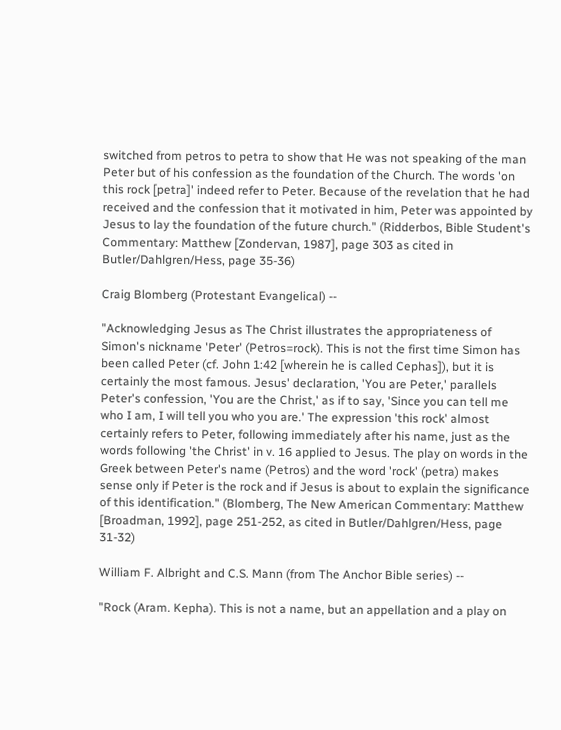switched from petros to petra to show that He was not speaking of the man Peter but of his confession as the foundation of the Church. The words 'on this rock [petra]' indeed refer to Peter. Because of the revelation that he had received and the confession that it motivated in him, Peter was appointed by Jesus to lay the foundation of the future church." (Ridderbos, Bible Student's Commentary: Matthew [Zondervan, 1987], page 303 as cited in Butler/Dahlgren/Hess, page 35-36)

Craig Blomberg (Protestant Evangelical) --

"Acknowledging Jesus as The Christ illustrates the appropriateness of Simon's nickname 'Peter' (Petros=rock). This is not the first time Simon has been called Peter (cf. John 1:42 [wherein he is called Cephas]), but it is certainly the most famous. Jesus' declaration, 'You are Peter,' parallels Peter's confession, 'You are the Christ,' as if to say, 'Since you can tell me who I am, I will tell you who you are.' The expression 'this rock' almost certainly refers to Peter, following immediately after his name, just as the words following 'the Christ' in v. 16 applied to Jesus. The play on words in the Greek between Peter's name (Petros) and the word 'rock' (petra) makes sense only if Peter is the rock and if Jesus is about to explain the significance of this identification." (Blomberg, The New American Commentary: Matthew [Broadman, 1992], page 251-252, as cited in Butler/Dahlgren/Hess, page 31-32)

William F. Albright and C.S. Mann (from The Anchor Bible series) --

"Rock (Aram. Kepha). This is not a name, but an appellation and a play on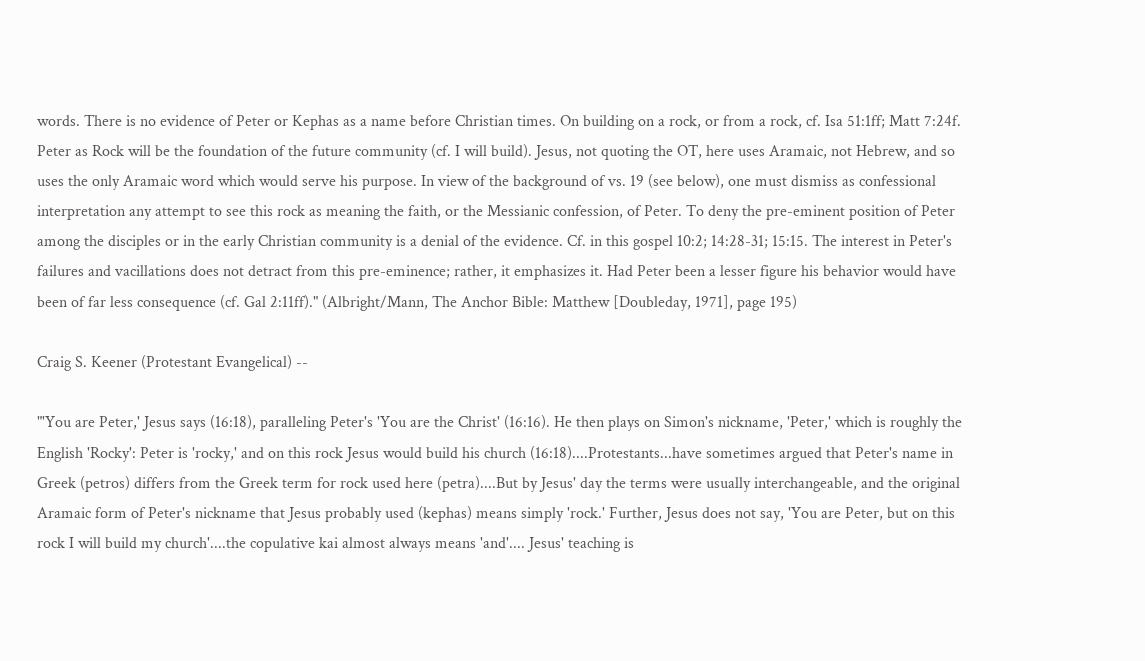words. There is no evidence of Peter or Kephas as a name before Christian times. On building on a rock, or from a rock, cf. Isa 51:1ff; Matt 7:24f. Peter as Rock will be the foundation of the future community (cf. I will build). Jesus, not quoting the OT, here uses Aramaic, not Hebrew, and so uses the only Aramaic word which would serve his purpose. In view of the background of vs. 19 (see below), one must dismiss as confessional interpretation any attempt to see this rock as meaning the faith, or the Messianic confession, of Peter. To deny the pre-eminent position of Peter among the disciples or in the early Christian community is a denial of the evidence. Cf. in this gospel 10:2; 14:28-31; 15:15. The interest in Peter's failures and vacillations does not detract from this pre-eminence; rather, it emphasizes it. Had Peter been a lesser figure his behavior would have been of far less consequence (cf. Gal 2:11ff)." (Albright/Mann, The Anchor Bible: Matthew [Doubleday, 1971], page 195)

Craig S. Keener (Protestant Evangelical) --

"'You are Peter,' Jesus says (16:18), paralleling Peter's 'You are the Christ' (16:16). He then plays on Simon's nickname, 'Peter,' which is roughly the English 'Rocky': Peter is 'rocky,' and on this rock Jesus would build his church (16:18)....Protestants...have sometimes argued that Peter's name in Greek (petros) differs from the Greek term for rock used here (petra)....But by Jesus' day the terms were usually interchangeable, and the original Aramaic form of Peter's nickname that Jesus probably used (kephas) means simply 'rock.' Further, Jesus does not say, 'You are Peter, but on this rock I will build my church'....the copulative kai almost always means 'and'.... Jesus' teaching is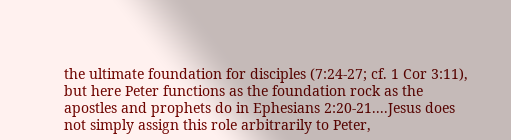the ultimate foundation for disciples (7:24-27; cf. 1 Cor 3:11), but here Peter functions as the foundation rock as the apostles and prophets do in Ephesians 2:20-21....Jesus does not simply assign this role arbitrarily to Peter,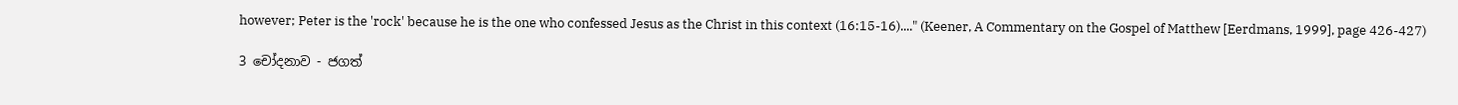however; Peter is the 'rock' because he is the one who confessed Jesus as the Christ in this context (16:15-16)...." (Keener, A Commentary on the Gospel of Matthew [Eerdmans, 1999], page 426-427)

3 චෝදනාව - ජගත්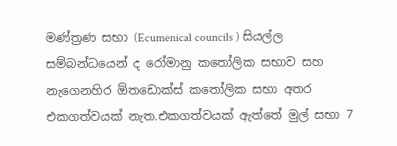මණ්ත්‍රණ සභා (Ecumenical councils ) සියල්ල සම්බන්ධයෙන් ද රෝමානු කතෝලික සභාව සහ නැගෙනහිර ඕතඩොක්ස් කතෝලික සභා අතර එකගත්වයක් නැත.එකගත්වයක් ඇත්තේ මුල් සභා 7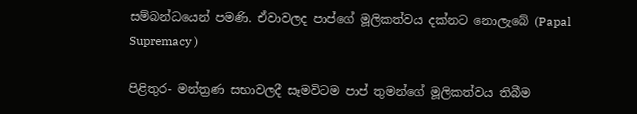සම්බන්ධයෙන් පමණි. ඒවාවලද පාප්ගේ මූලිකත්වය දක්නට නොලැබේ (Papal Supremacy )

පිළිතුර- මන්ත්‍රණ සභාවලදී සෑමවිටම පාප් තුමන්ගේ මූලිකත්වය තිබීම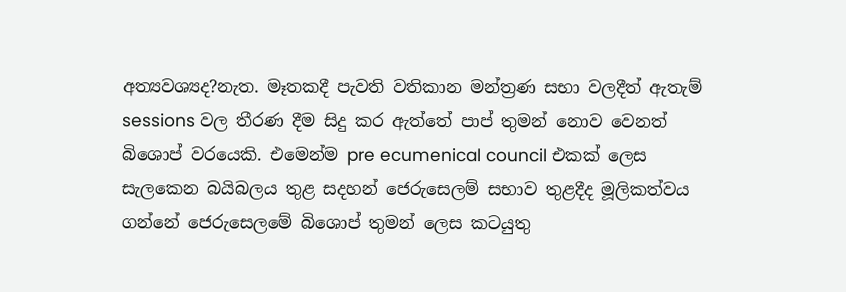අත්‍යවශ්‍යද?නැත. මෑතකදී පැවති වතිකාන මන්ත්‍රණ සභා වලදීත් ඇතැම් sessions වල තීරණ දීම සිදු කර ඇත්තේ පාප් තුමන් නොව වෙනත් බිශොප් වරයෙකි. එමෙන්ම pre ecumenical council එකක් ලෙස සැලකෙන බයිබලය තුළ සදහන් ජෙරුසෙලම් සභාව තුළදීද මූලිකත්වය ගන්නේ ජෙරුසෙලමේ බිශොප් තුමන් ලෙස කටයුතු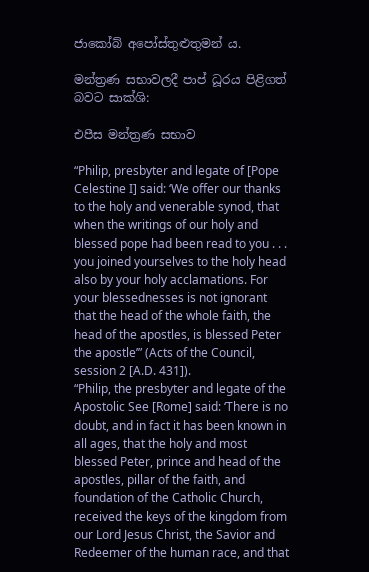ජාකෝබ් අපෝස්තුළුතුමන් ය.

මන්ත්‍රණ සභාවලදී පාප් ධූරය පිළිගත් බවට සාක්ශි:

එපීස මන්ත්‍රණ සභාව

“Philip, presbyter and legate of [Pope Celestine I] said: ‘We offer our thanks to the holy and venerable synod, that when the writings of our holy and blessed pope had been read to you . . . you joined yourselves to the holy head also by your holy acclamations. For your blessednesses is not ignorant that the head of the whole faith, the head of the apostles, is blessed Peter the apostle’” (Acts of the Council, session 2 [A.D. 431]).
“Philip, the presbyter and legate of the Apostolic See [Rome] said: ‘There is no doubt, and in fact it has been known in all ages, that the holy and most blessed Peter, prince and head of the apostles, pillar of the faith, and foundation of the Catholic Church, received the keys of the kingdom from our Lord Jesus Christ, the Savior and Redeemer of the human race, and that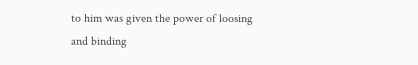to him was given the power of loosing and binding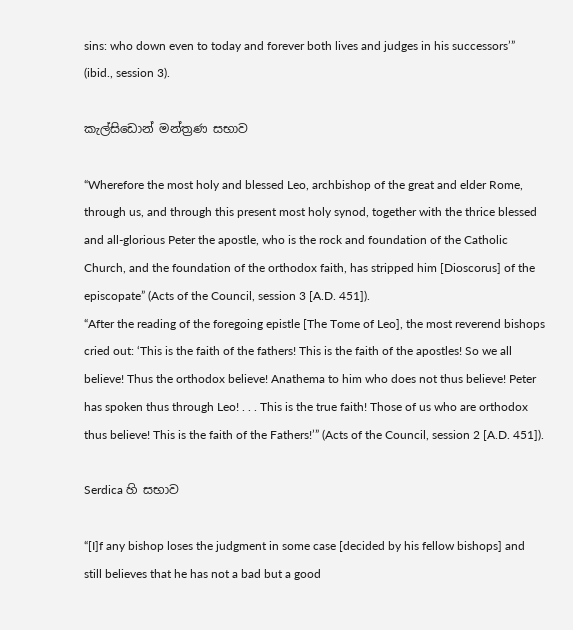sins: who down even to today and forever both lives and judges in his successors’” (ibid., session 3).

කැල්සිඩොන් මන්ත්‍රණ සභාව

“Wherefore the most holy and blessed Leo, archbishop of the great and elder Rome, through us, and through this present most holy synod, together with the thrice blessed and all-glorious Peter the apostle, who is the rock and foundation of the Catholic Church, and the foundation of the orthodox faith, has stripped him [Dioscorus] of the episcopate” (Acts of the Council, session 3 [A.D. 451]).
“After the reading of the foregoing epistle [The Tome of Leo], the most reverend bishops cried out: ‘This is the faith of the fathers! This is the faith of the apostles! So we all believe! Thus the orthodox believe! Anathema to him who does not thus believe! Peter has spoken thus through Leo! . . . This is the true faith! Those of us who are orthodox thus believe! This is the faith of the Fathers!’” (Acts of the Council, session 2 [A.D. 451]).

Serdica හි සභාව

“[I]f any bishop loses the judgment in some case [decided by his fellow bishops] and still believes that he has not a bad but a good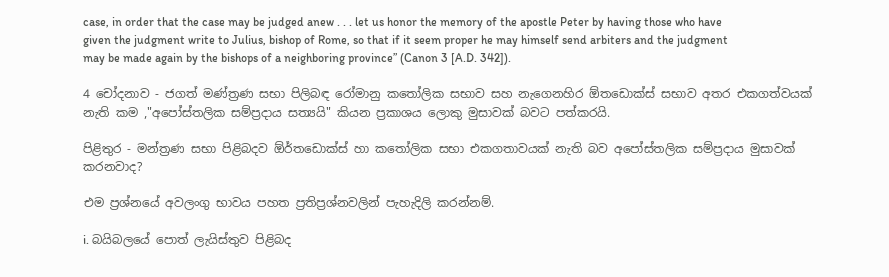case, in order that the case may be judged anew . . . let us honor the memory of the apostle Peter by having those who have given the judgment write to Julius, bishop of Rome, so that if it seem proper he may himself send arbiters and the judgment may be made again by the bishops of a neighboring province” (Canon 3 [A.D. 342]).

4 චෝදනාව - ජගත් මණ්ත්‍රණ සභා පිලිබඳ රෝමානු කතෝලික සභාව සහ නැගෙනහිර ඕතඩොක්ස් සභාව අතර එකගත්වයක් නැති කම ,"අපෝස්තලික සම්ප්‍රදාය සත්‍යයි" කියන ප්‍රකාශය ලොකු මුසාවක් බවට පත්කරයි.

පිළිතුර - මන්ත්‍රණ සභා පිළිබදව ඕර්තඩොක්ස් හා කතෝලික සභා එකගතාවයක් නැති බව අපෝස්තලික සම්ප්‍රදාය මුසාවක් කරනවාද?

එම ප්‍රශ්නයේ අවලංගු භාවය පහත ප්‍රතිප්‍රශ්නවලින් පැහැදිලි කරන්නම්.

i. බයිබලයේ පොත් ලැයිස්තුව පිළිබද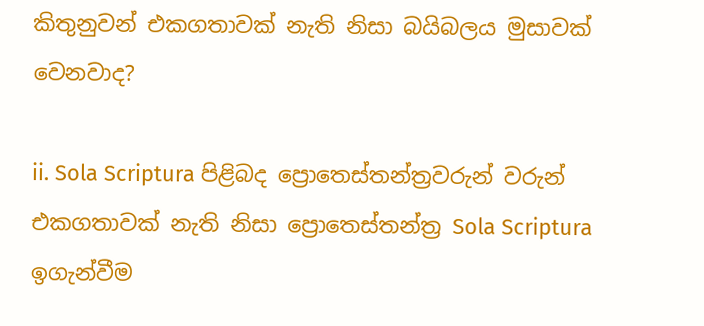කිතුනුවන් එකගතාවක් නැති නිසා බයිබලය මුසාවක් වෙනවාද?

ii. Sola Scriptura පිළිබද ප්‍රොතෙස්තන්ත්‍රවරුන් වරුන් එකගතාවක් නැති නිසා ප්‍රොතෙස්තන්ත්‍ර Sola Scriptura ඉගැන්වීම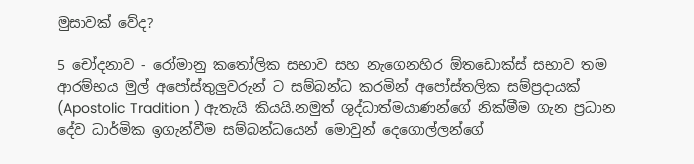මුසාවක් වේද?

5 චෝදනාව - රෝමානු කතෝලික සභාව සහ නැගෙනහිර ඕතඩොක්ස් සභාව තම ආරම්භය මුල් අපෝස්තුලුවරුන් ට සම්බන්ධ කරමින් අපෝස්තලික සම්ප්‍රදායක් (Apostolic Tradition ) ඇතැයි කියයි.නමුත් ශුද්ධාත්මයාණන්ගේ නික්මීම ගැන ප්‍රධාන දේව ධාර්මික ඉගැන්වීම සම්බන්ධයෙන් මොවුන් දෙගොල්ලන්ගේ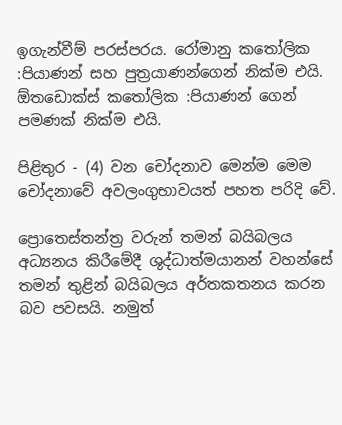ඉගැන්වීම් පරස්පරය. රෝමානු කතෝලික :පියාණන් සහ පුත්‍රයාණන්ගෙන් නික්ම එයි. ඕතඩොක්ස් කතෝලික :පියාණන් ගෙන් පමණක් නික්ම එයි.

පිළිතුර - (4) වන චෝදනාව මෙන්ම මෙම චෝදනාවේ අවලංගුභාවයත් පහත පරිදි වේ.

ප්‍රොතෙස්තන්ත්‍ර වරුන් තමන් බයිබලය අධ්‍යනය කිරීමේදී ශුද්ධාත්මයානන් වහන්සේ තමන් තුළින් බයිබලය අර්තකතනය කරන බව පවසයි. නමුත්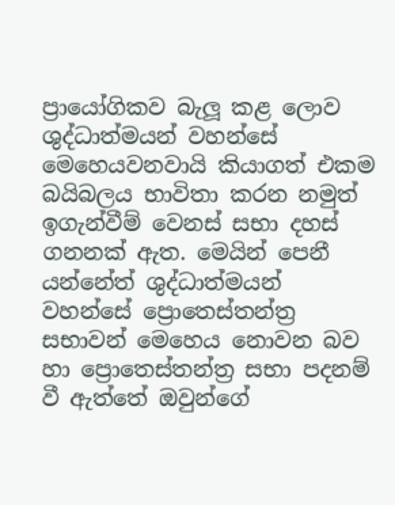ප්‍රායෝගිකව බැලූ කළ ලොව ශුද්ධාත්මයන් වහන්සේ මෙහෙයවනවායි කියාගත් එකම බයිබලය භාවිතා කරන නමුත් ඉගැන්වීම් වෙනස් සභා දහස් ගනනක් ඇත. මෙයින් පෙනී යන්නේත් ශුද්ධාත්මයන් වහන්සේ ප්‍රොතෙස්තන්ත්‍ර සභාවන් මෙහෙය නොවන බව හා ප්‍රොතෙස්තන්ත්‍ර සභා පදනම් වී ඇත්තේ ඔවුන්ගේ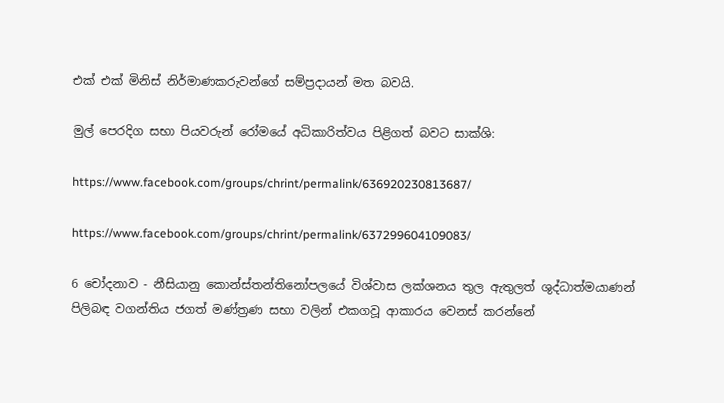එක් එක් මිනිස් නිර්මාණකරුවන්ගේ සම්ප්‍රදායන් මත බවයි.

මුල් පෙරදිග සභා පියවරුන් රෝමයේ අධිකාරිත්වය පිළිගත් බවට සාක්ශි:

https://www.facebook.com/groups/chrint/permalink/636920230813687/

https://www.facebook.com/groups/chrint/permalink/637299604109083/

6 චෝදනාව - නීසියානු කොන්ස්තන්තිනෝපලයේ විශ්වාස ලක්ශනය තුල ඇතුලත් ශුද්ධාත්මයාණන් පිලිබඳ වගන්තිය ජගත් මණ්ත්‍රණ සභා වලින් එකගවූ ආකාරය වෙනස් කරන්නේ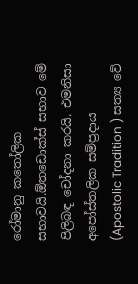රෝමානු කතෝලික සභාවයි.ඕතඩොක්ස් සභාව මේ පිලිබඳ චෝදනා කරයි. එමනිසා අපෝස්තලික සම්ප්‍රදාය (Apostolic Tradition ) සත්‍ය වේ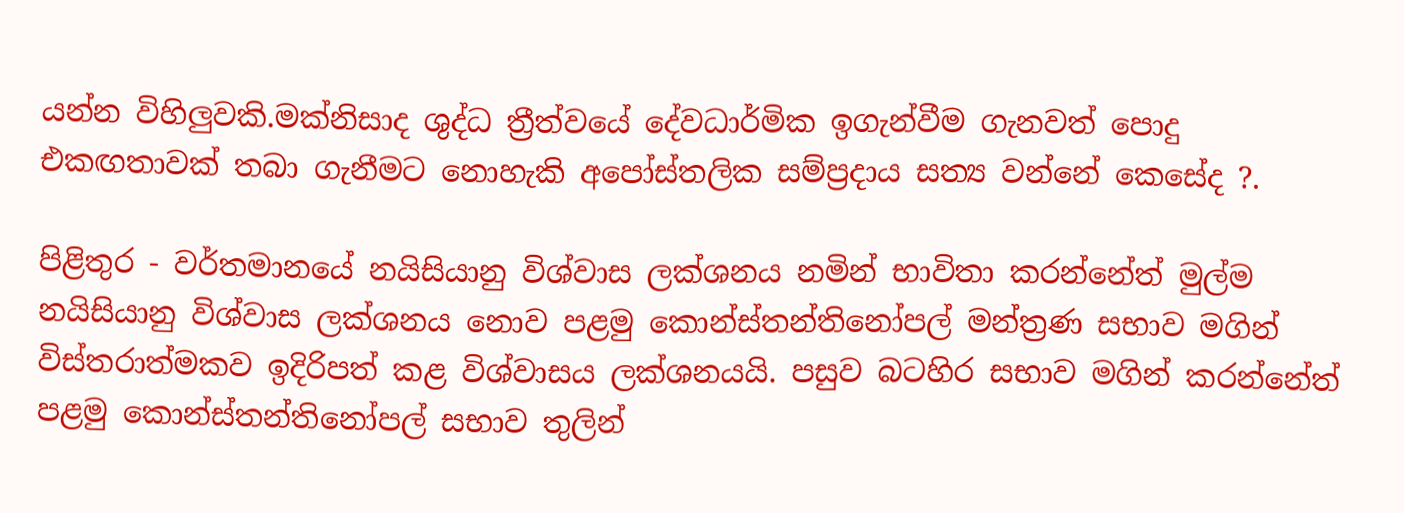යන්න විහිලුවකි.මක්නිසාද ශුද්ධ ත්‍රීත්වයේ දේවධාර්මික ඉගැන්වීම ගැනවත් පොදු එකඟතාවක් තබා ගැනීමට නොහැකි අපෝස්තලික සම්ප්‍රදාය සත්‍ය වන්නේ කෙසේද ?.

පිළිතුර - වර්තමානයේ නයිසියානු විශ්වාස ලක්ශනය නමින් භාවිතා කරන්නේත් මුල්ම නයිසියානු විශ්වාස ලක්ශනය නොව පළමු කොන්ස්තන්තිනෝපල් මන්ත්‍රණ සභාව මගින් විස්තරාත්මකව ඉදිරිපත් කළ විශ්වාසය ලක්ශනයයි. පසුව බටහිර සභාව මගින් කරන්නේත් පළමු කොන්ස්තන්තිනෝපල් සභාව තුලින්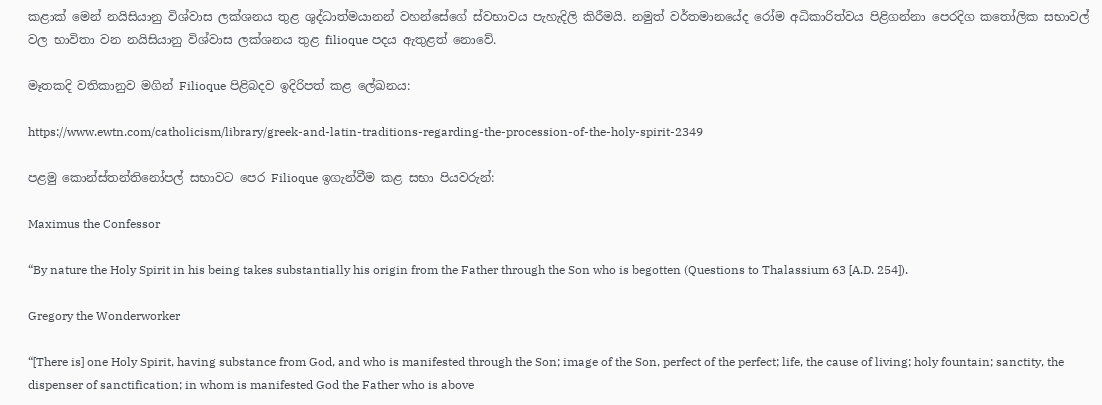කළාක් මෙන් නයිසියානු විශ්වාස ලක්ශනය තුළ ශුද්ධාත්මයානන් වහන්සේගේ ස්වභාවය පැහැදිලි කිරීමයි. නමුත් වර්තමානයේද රෝම අධිකාරිත්වය පිළිගන්නා පෙරදිග කතෝලික සභාවල් වල භාවිතා වන නයිසියානු විශ්වාස ලක්ශනය තුළ filioque පදය ඇතුළත් නොවේ.

මෑතකදි වතිකානුව මගින් Filioque පිළිබදව ඉදිරිපත් කළ ලේඛනය:

https://www.ewtn.com/catholicism/library/greek-and-latin-traditions-regarding-the-procession-of-the-holy-spirit-2349

පළමු කොන්ස්තන්තිනෝපල් සභාවට පෙර Filioque ඉගැන්වීම කළ සභා පියවරුන්:

Maximus the Confessor

“By nature the Holy Spirit in his being takes substantially his origin from the Father through the Son who is begotten (Questions to Thalassium 63 [A.D. 254]).

Gregory the Wonderworker

“[There is] one Holy Spirit, having substance from God, and who is manifested through the Son; image of the Son, perfect of the perfect; life, the cause of living; holy fountain; sanctity, the dispenser of sanctification; in whom is manifested God the Father who is above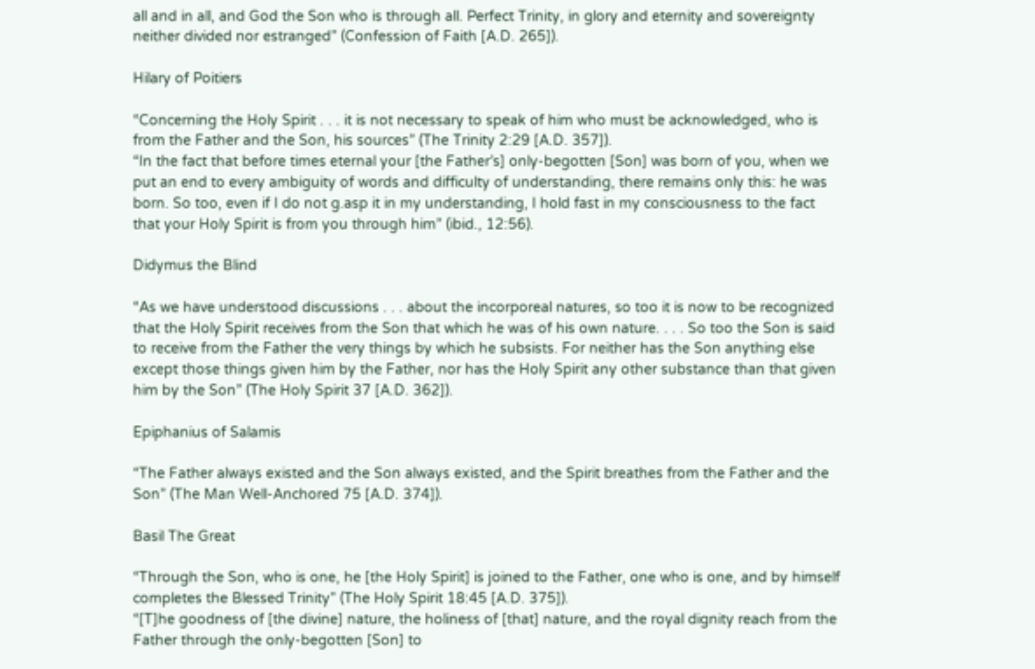all and in all, and God the Son who is through all. Perfect Trinity, in glory and eternity and sovereignty neither divided nor estranged” (Confession of Faith [A.D. 265]).

Hilary of Poitiers

“Concerning the Holy Spirit . . . it is not necessary to speak of him who must be acknowledged, who is from the Father and the Son, his sources” (The Trinity 2:29 [A.D. 357]).
“In the fact that before times eternal your [the Father’s] only-begotten [Son] was born of you, when we put an end to every ambiguity of words and difficulty of understanding, there remains only this: he was born. So too, even if I do not g.asp it in my understanding, I hold fast in my consciousness to the fact that your Holy Spirit is from you through him” (ibid., 12:56).

Didymus the Blind

“As we have understood discussions . . . about the incorporeal natures, so too it is now to be recognized that the Holy Spirit receives from the Son that which he was of his own nature. . . . So too the Son is said to receive from the Father the very things by which he subsists. For neither has the Son anything else except those things given him by the Father, nor has the Holy Spirit any other substance than that given him by the Son” (The Holy Spirit 37 [A.D. 362]).

Epiphanius of Salamis

“The Father always existed and the Son always existed, and the Spirit breathes from the Father and the Son” (The Man Well-Anchored 75 [A.D. 374]).

Basil The Great

“Through the Son, who is one, he [the Holy Spirit] is joined to the Father, one who is one, and by himself completes the Blessed Trinity” (The Holy Spirit 18:45 [A.D. 375]).
“[T]he goodness of [the divine] nature, the holiness of [that] nature, and the royal dignity reach from the Father through the only-begotten [Son] to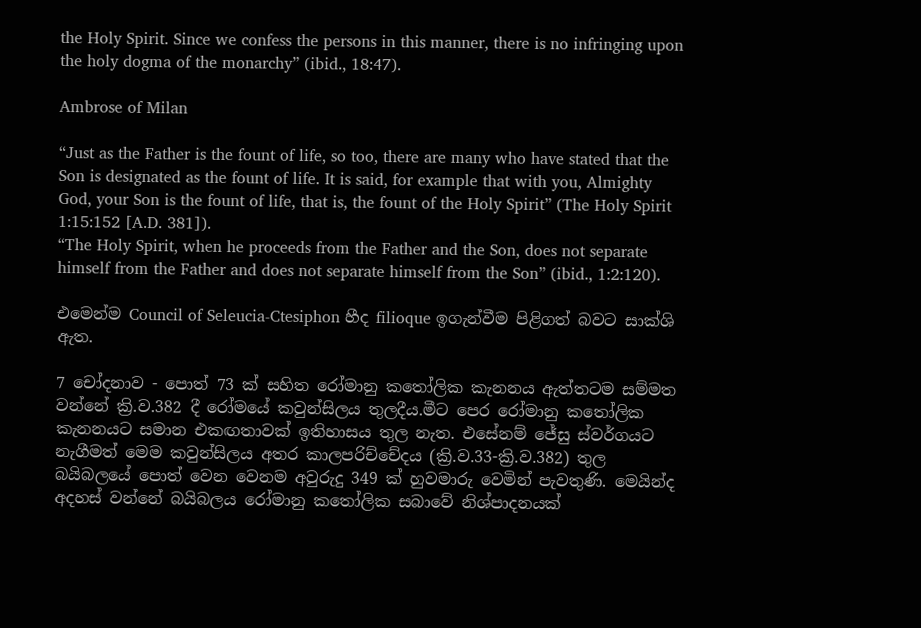the Holy Spirit. Since we confess the persons in this manner, there is no infringing upon the holy dogma of the monarchy” (ibid., 18:47).

Ambrose of Milan

“Just as the Father is the fount of life, so too, there are many who have stated that the Son is designated as the fount of life. It is said, for example that with you, Almighty God, your Son is the fount of life, that is, the fount of the Holy Spirit” (The Holy Spirit 1:15:152 [A.D. 381]).
“The Holy Spirit, when he proceeds from the Father and the Son, does not separate himself from the Father and does not separate himself from the Son” (ibid., 1:2:120).

එමෙන්ම Council of Seleucia-Ctesiphon හීද filioque ඉගැන්වීම පිළිගත් බවට සාක්ශි ඇත.

7 චෝදනාව - පොත් 73 ක් සහිත රෝමානු කතෝලික කැනනය ඇත්තටම සම්මත වන්නේ ක්‍රි.ව.382 දී රෝමයේ කවුන්සිලය තුලදීය.මීට පෙර රෝමානු කතෝලික කැනනයට සමාන එකඟතාවක් ඉතිහාසය තුල නැත. එසේනම් ජේසු ස්වර්ගයට නැගීමත් මෙම කවුන්සිලය අතර කාලපරිච්චේදය (ක්‍රි.ව.33-ක්‍රි.ව.382) තුල බයිබලයේ පොත් වෙන වෙනම අවුරුදු 349 ක් හුවමාරු වෙමින් පැවතුණි. මෙයින්ද අදහස් වන්නේ බයිබලය රෝමානු කතෝලික සබාවේ නිශ්පාදනයක්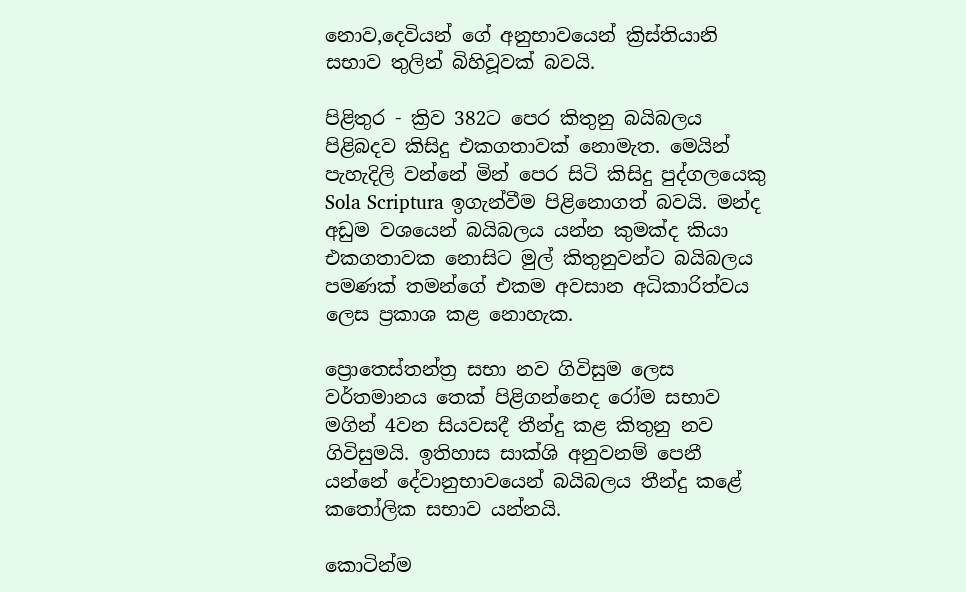නොව,දෙවියන් ගේ අනුභාවයෙන් ක්‍රිස්තියානි සභාව තුලින් බිහිවූවක් බවයි.

පිළිතුර - ක්‍රිව 382ට පෙර කිතුනු බයිබලය පිළිබදව කිසිදු එකගතාවක් නොමැත. මෙයින් පැහැදිලි වන්නේ මින් පෙර සිටි කිසිදු පුද්ගලයෙකු Sola Scriptura ඉගැන්වීම පිළිනොගත් බවයි. මන්ද අඩුම වශයෙන් බයිබලය යන්න කුමක්ද කියා එකගතාවක නොසිට මුල් කිතුනුවන්ට බයිබලය පමණක් තමන්ගේ එකම අවසාන අධිකාරිත්වය ලෙස ප්‍රකාශ කළ නොහැක.

ප්‍රොතෙස්තන්ත්‍ර සභා නව ගිවිසුම ලෙස වර්තමානය තෙක් පිළිගන්නෙද රෝම සභාව මගින් 4වන සියවසදී තීන්දු කළ කිතුනු නව ගිවිසුමයි. ඉතිහාස සාක්ශි අනුවනම් පෙනී යන්නේ දේවානුභාවයෙන් බයිබලය තීන්දු කළේ කතෝලික සභාව යන්නයි.

කොටින්ම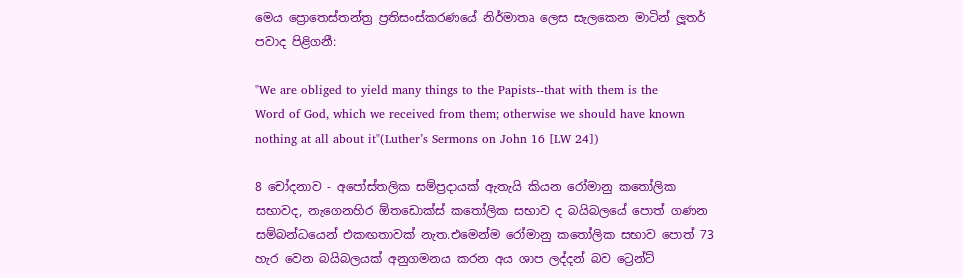මෙය ප්‍රොතෙස්තන්ත්‍ර ප්‍රතිසංස්කරණයේ නිර්මාතෘ ලෙස සැලකෙන මාටින් ලූතර් පවාද පිළිගනී:

"We are obliged to yield many things to the Papists--that with them is the Word of God, which we received from them; otherwise we should have known nothing at all about it"(Luther’s Sermons on John 16 [LW 24])

8 චෝදනාව - අපෝස්තලික සම්ප්‍රදායක් ඇතැයි කියන රෝමානු කතෝලික සභාවද, නැගෙනහිර ඕතඩොක්ස් කතෝලික සභාව ද බයිබලයේ පොත් ගණන සම්බන්ධයෙන් එකඟතාවක් නැත.එමෙන්ම රෝමානු කතෝලික සභාව පොත් 73 හැර වෙන බයිබලයක් අනුගමනය කරන අය ශාප ලද්දන් බව ට්‍රෙන්ට්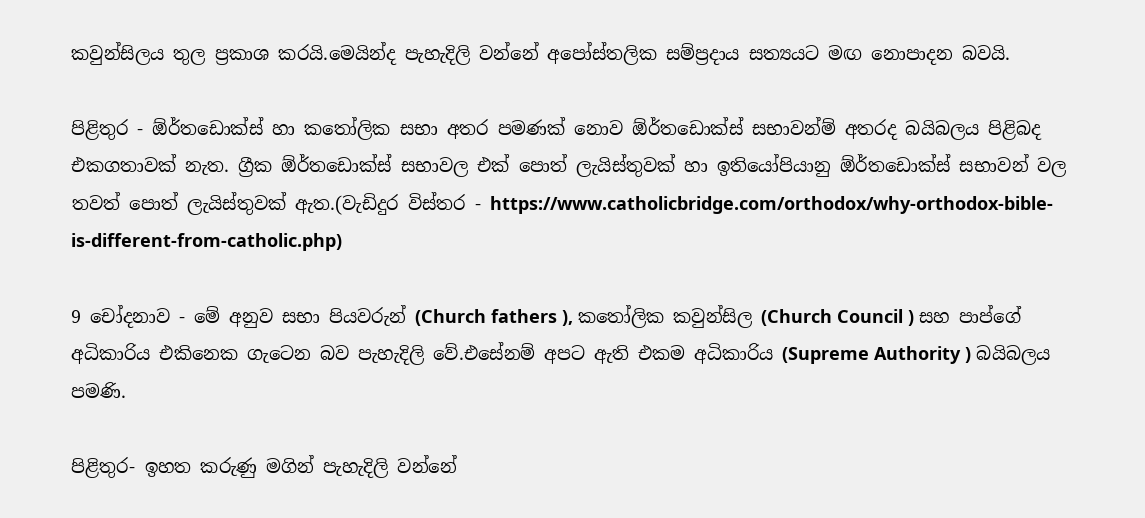කවුන්සිලය තුල ප්‍රකාශ කරයි.මෙයින්ද පැහැදිලි වන්නේ අපෝස්තලික සම්ප්‍රදාය සත්‍යයට මඟ නොපාදන බවයි.

පිළිතුර - ඕර්තඩොක්ස් හා කතෝලික සභා අතර පමණක් නොව ඕර්තඩොක්ස් සභාවන්ම් අතරද බයිබලය පිළිබද එකගතාවක් නැත. ග්‍රීක ඕර්තඩොක්ස් සභාවල එක් පොත් ලැයිස්තුවක් හා ඉතියෝපියානු ඕර්තඩොක්ස් සභාවන් වල තවත් පොත් ලැයිස්තුවක් ඇත.(වැඩිදුර විස්තර - https://www.catholicbridge.com/orthodox/why-orthodox-bible-is-different-from-catholic.php)

9 චෝදනාව - මේ අනුව සභා පියවරුන් (Church fathers ), කතෝලික කවුන්සිල (Church Council ) සහ පාප්ගේ අධිකාරිය එකිනෙක ගැටෙන බව පැහැදිලි වේ.එසේනම් අපට ඇති එකම අධිකාරිය (Supreme Authority ) බයිබලය පමණි.

පිළිතුර- ඉහත කරුණු මගින් පැහැදිලි වන්නේ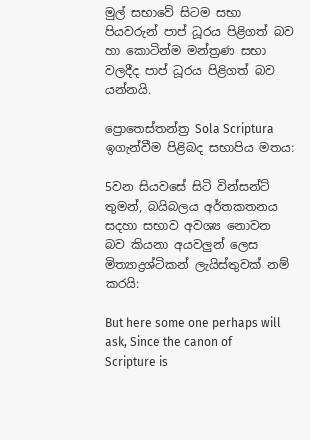මුල් සභාවේ සිටම සභා පියවරුන් පාප් ධූරය පිළිගත් බව හා කොටින්ම මන්ත්‍රණ සභා වලදීද පාප් ධූරය පිළිගත් බව යන්නයි.

ප්‍රොතෙස්තන්ත්‍ර Sola Scriptura ඉගැන්වීම පිළිබද සභාපිය මතය:

5වන සියවසේ සිටි වින්සන්ට් තුමන්, බයිබලය අර්තකතනය සදහා සභාව අවශ්‍ය නොවන බව කියනා අයවලුන් ලෙස මිත්‍යාද්‍රශ්ටිකන් ලැයිස්තුවක් නම් කරයි:

But here some one perhaps will ask, Since the canon of Scripture is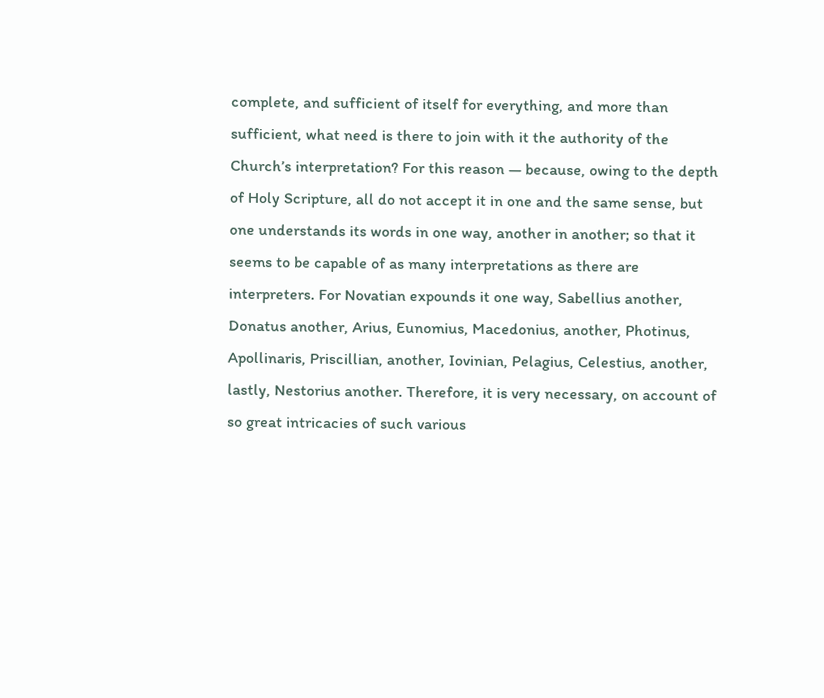complete, and sufficient of itself for everything, and more than sufficient, what need is there to join with it the authority of the Church’s interpretation? For this reason — because, owing to the depth of Holy Scripture, all do not accept it in one and the same sense, but one understands its words in one way, another in another; so that it seems to be capable of as many interpretations as there are interpreters. For Novatian expounds it one way, Sabellius another, Donatus another, Arius, Eunomius, Macedonius, another, Photinus, Apollinaris, Priscillian, another, Iovinian, Pelagius, Celestius, another, lastly, Nestorius another. Therefore, it is very necessary, on account of so great intricacies of such various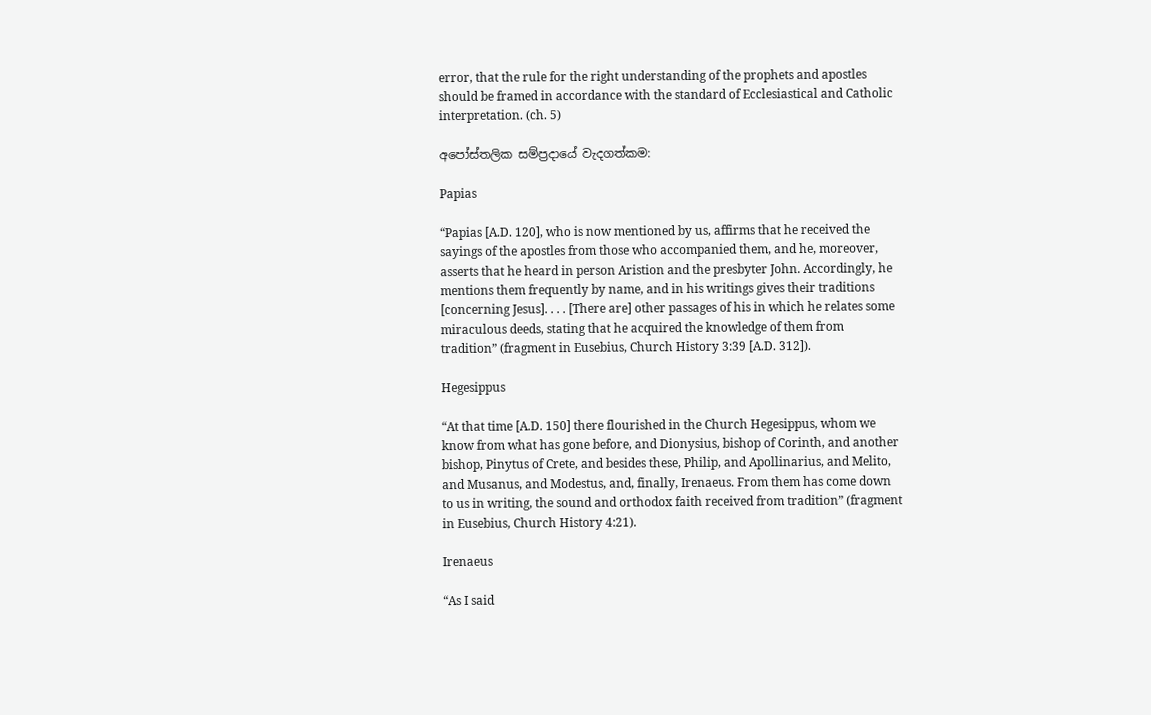error, that the rule for the right understanding of the prophets and apostles should be framed in accordance with the standard of Ecclesiastical and Catholic interpretation. (ch. 5)

අපෝස්තලික සම්ප්‍රදායේ වැදගත්කම:

Papias

“Papias [A.D. 120], who is now mentioned by us, affirms that he received the sayings of the apostles from those who accompanied them, and he, moreover, asserts that he heard in person Aristion and the presbyter John. Accordingly, he mentions them frequently by name, and in his writings gives their traditions [concerning Jesus]. . . . [There are] other passages of his in which he relates some miraculous deeds, stating that he acquired the knowledge of them from tradition” (fragment in Eusebius, Church History 3:39 [A.D. 312]).

Hegesippus

“At that time [A.D. 150] there flourished in the Church Hegesippus, whom we know from what has gone before, and Dionysius, bishop of Corinth, and another bishop, Pinytus of Crete, and besides these, Philip, and Apollinarius, and Melito, and Musanus, and Modestus, and, finally, Irenaeus. From them has come down to us in writing, the sound and orthodox faith received from tradition” (fragment in Eusebius, Church History 4:21).

Irenaeus

“As I said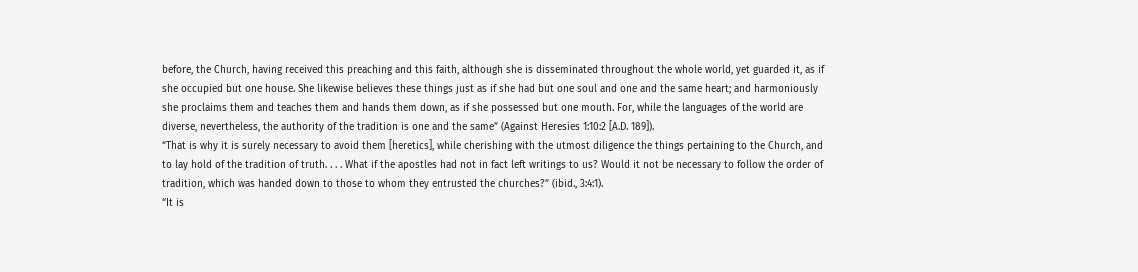before, the Church, having received this preaching and this faith, although she is disseminated throughout the whole world, yet guarded it, as if she occupied but one house. She likewise believes these things just as if she had but one soul and one and the same heart; and harmoniously she proclaims them and teaches them and hands them down, as if she possessed but one mouth. For, while the languages of the world are diverse, nevertheless, the authority of the tradition is one and the same” (Against Heresies 1:10:2 [A.D. 189]).
“That is why it is surely necessary to avoid them [heretics], while cherishing with the utmost diligence the things pertaining to the Church, and to lay hold of the tradition of truth. . . . What if the apostles had not in fact left writings to us? Would it not be necessary to follow the order of tradition, which was handed down to those to whom they entrusted the churches?” (ibid., 3:4:1).
“It is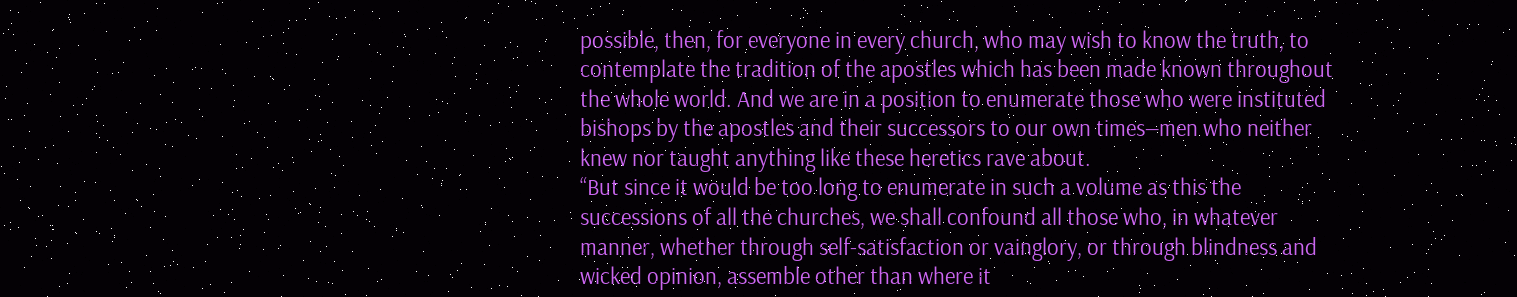possible, then, for everyone in every church, who may wish to know the truth, to contemplate the tradition of the apostles which has been made known throughout the whole world. And we are in a position to enumerate those who were instituted bishops by the apostles and their successors to our own times—men who neither knew nor taught anything like these heretics rave about.
“But since it would be too long to enumerate in such a volume as this the successions of all the churches, we shall confound all those who, in whatever manner, whether through self-satisfaction or vainglory, or through blindness and wicked opinion, assemble other than where it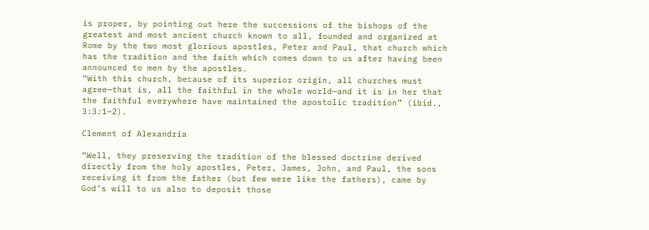is proper, by pointing out here the successions of the bishops of the greatest and most ancient church known to all, founded and organized at Rome by the two most glorious apostles, Peter and Paul, that church which has the tradition and the faith which comes down to us after having been announced to men by the apostles.
“With this church, because of its superior origin, all churches must agree—that is, all the faithful in the whole world—and it is in her that the faithful everywhere have maintained the apostolic tradition” (ibid., 3:3:1–2).

Clement of Alexandria

“Well, they preserving the tradition of the blessed doctrine derived directly from the holy apostles, Peter, James, John, and Paul, the sons receiving it from the father (but few were like the fathers), came by God’s will to us also to deposit those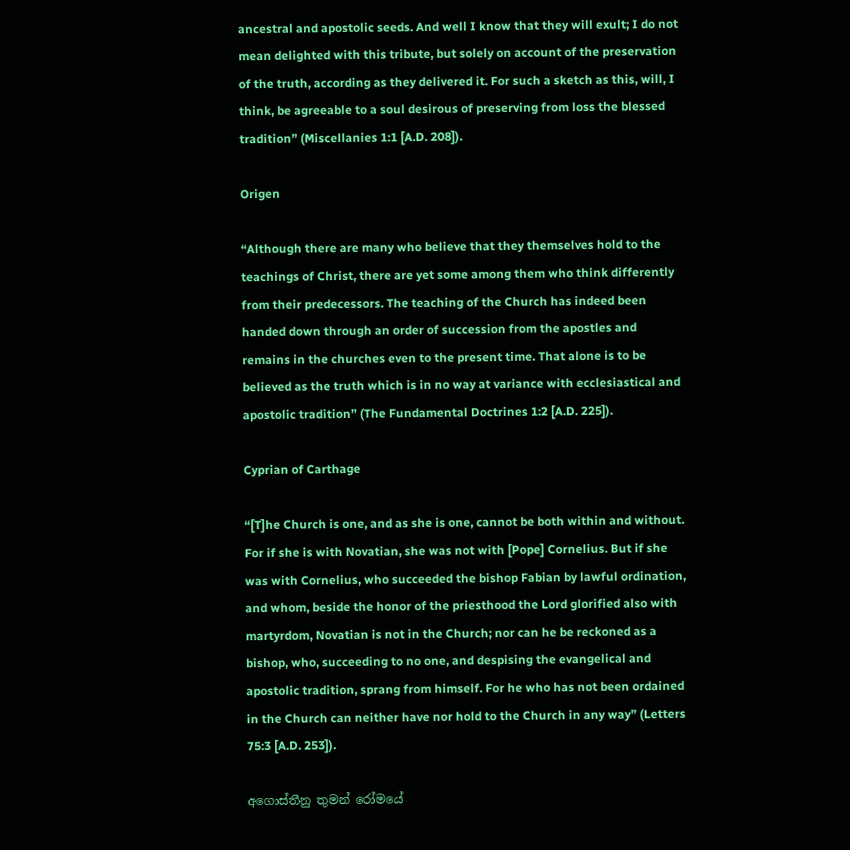ancestral and apostolic seeds. And well I know that they will exult; I do not mean delighted with this tribute, but solely on account of the preservation of the truth, according as they delivered it. For such a sketch as this, will, I think, be agreeable to a soul desirous of preserving from loss the blessed tradition” (Miscellanies 1:1 [A.D. 208]).

Origen

“Although there are many who believe that they themselves hold to the teachings of Christ, there are yet some among them who think differently from their predecessors. The teaching of the Church has indeed been handed down through an order of succession from the apostles and remains in the churches even to the present time. That alone is to be believed as the truth which is in no way at variance with ecclesiastical and apostolic tradition” (The Fundamental Doctrines 1:2 [A.D. 225]).

Cyprian of Carthage

“[T]he Church is one, and as she is one, cannot be both within and without. For if she is with Novatian, she was not with [Pope] Cornelius. But if she was with Cornelius, who succeeded the bishop Fabian by lawful ordination, and whom, beside the honor of the priesthood the Lord glorified also with martyrdom, Novatian is not in the Church; nor can he be reckoned as a bishop, who, succeeding to no one, and despising the evangelical and apostolic tradition, sprang from himself. For he who has not been ordained in the Church can neither have nor hold to the Church in any way” (Letters 75:3 [A.D. 253]).

අගොස්තීනු තුමන් රෝමයේ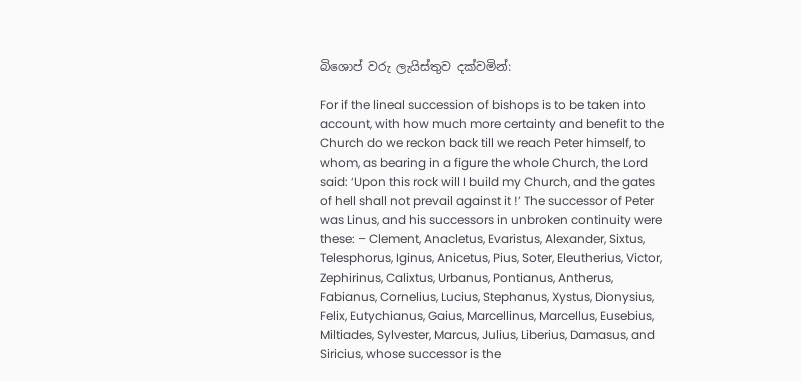බිශොප් වරු ලැයිස්තුව දක්වමින්:

For if the lineal succession of bishops is to be taken into account, with how much more certainty and benefit to the Church do we reckon back till we reach Peter himself, to whom, as bearing in a figure the whole Church, the Lord said: ‘Upon this rock will I build my Church, and the gates of hell shall not prevail against it !’ The successor of Peter was Linus, and his successors in unbroken continuity were these: – Clement, Anacletus, Evaristus, Alexander, Sixtus, Telesphorus, Iginus, Anicetus, Pius, Soter, Eleutherius, Victor, Zephirinus, Calixtus, Urbanus, Pontianus, Antherus, Fabianus, Cornelius, Lucius, Stephanus, Xystus, Dionysius, Felix, Eutychianus, Gaius, Marcellinus, Marcellus, Eusebius, Miltiades, Sylvester, Marcus, Julius, Liberius, Damasus, and Siricius, whose successor is the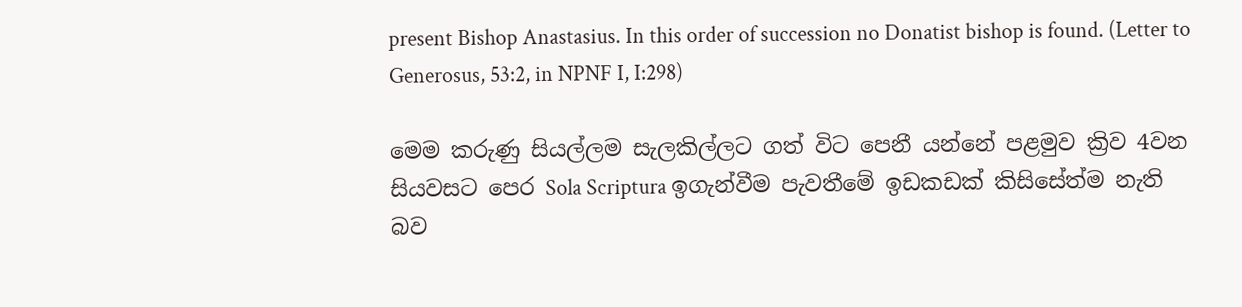present Bishop Anastasius. In this order of succession no Donatist bishop is found. (Letter to Generosus, 53:2, in NPNF I, I:298)

මෙම කරුණු සියල්ලම සැලකිල්ලට ගත් විට පෙනී යන්නේ පළමුව ක්‍රිව 4වන සියවසට පෙර Sola Scriptura ඉගැන්වීම පැවතීමේ ඉඩකඩක් කිසිසේත්ම නැති බව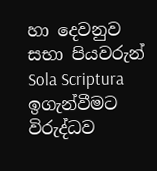හා දෙවනුව සභා පියවරුන් Sola Scriptura ඉගැන්වීමට විරුද්ධව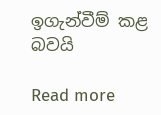ඉගැන්වීම් කළ බවයි

Read more